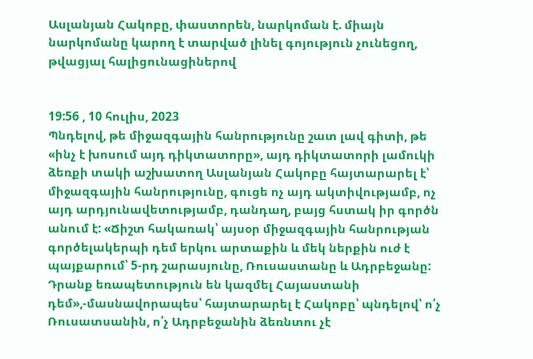Ասլանյան Հակոբը, փաստորեն, նարկոման է. միայն նարկոմանը կարող է տարված լինել գոյություն չունեցող, թվացյալ հալիցունացիներով


19:56 , 10 հուլիս, 2023
Պնդելով, թե միջազգային հանրությունը շատ լավ գիտի, թե «ինչ է խոսում այդ դիկտատորը», այդ դիկտատորի լամուկի ձեռքի տակի աշխատող Ասլանյան Հակոբը հայտարարել է՝ միջազգային հանրությունը, գուցե ոչ այդ ակտիվությամբ, ոչ այդ արդյունավետությամբ, դանդաղ, բայց հստակ իր գործն անում է: «Ճիշտ հակառակ՝ այսօր միջազգային հանրության գործելակերպի դեմ երկու արտաքին և մեկ ներքին ուժ է պայքարում՝ 5-րդ շարասյունը, Ռուսաստանը և Ադրբեջանը: Դրանք եռապետություն են կազմել Հայաստանի դեմ»,-մասնավորապես՝ հայտարարել է Հակոբը՝ պնդելով՝ ո՛չ Ռուսատսանին, ո՛չ Ադրբեջանին ձեռնտու չէ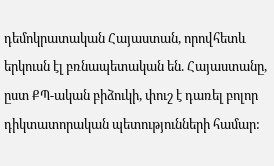դեմոկրատական Հայաստան, որովհետև երկուսն էլ բռնապետական են. Հայաստանը, ըստ ՔՊ-ական բիձուկի, փուշ է դառել բոլոր դիկտատորական պետությունների համար: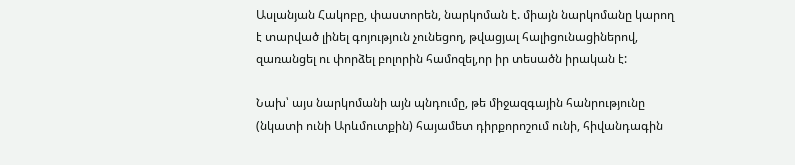Ասլանյան Հակոբը, փաստորեն, նարկոման է. միայն նարկոմանը կարող է տարված լինել գոյություն չունեցող, թվացյալ հալիցունացիներով, զառանցել ու փորձել բոլորին համոզել,որ իր տեսածն իրական է:

Նախ՝ այս նարկոմանի այն պնդումը, թե միջազգային հանրությունը (նկատի ունի Արևմուտքին) հայամետ դիրքորոշում ունի, հիվանդագին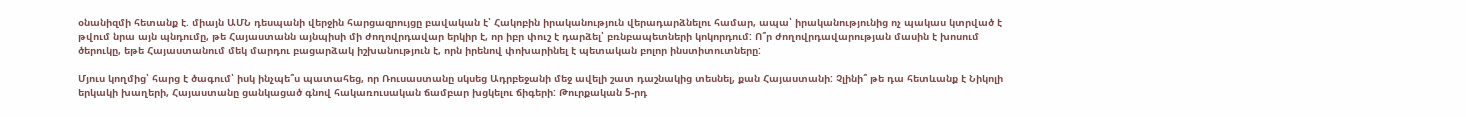օնանիզմի հետանք է. միայն ԱՄՆ դեսպանի վերջին հարցազրույցը բավական է՝ Հակոբին իրականություն վերադարձնելու համար, ապա՝ իրականությունից ոչ պակաս կտրված է թվում նրա այն պնդումը, թե Հայաստանն այնպիսի մի ժողովրդավար երկիր է, որ իբր փուշ է դարձել՝ բռնբապետների կոկորդում: Ո՞ր ժողովրդավարության մասին է խոսում ծերուկը, եթե Հայաստանում մեկ մարդու բացարձակ իշխանություն է, որն իրենով փոխարինել է պետական բոլոր ինստիտուտները:

Մյուս կողմից՝ հարց է ծագում՝ իսկ ինչպե՞ս պատահեց, որ Ռուսաստանը սկսեց Ադրբեջանի մեջ ավելի շատ դաշնակից տեսնել, քան Հայաստանի: Չլինի՞ թե դա հետևանք է Նիկոլի երկակի խաղերի, Հայաստանը ցանկացած գնով հակառուսական ճամբար խցկելու ճիգերի: Թուրքական 5-րդ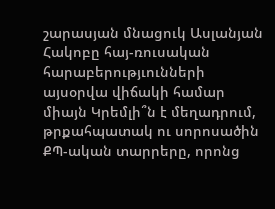շարասյան մնացուկ Ասլանյան Հակոբը հայ-ռուսական հարաբերությւունների այսօրվա վիճակի համար միայն Կրեմլի՞ն է մեղադրում, թրքահպատակ ու սորոսածին ՔՊ-ական տարրերը, որոնց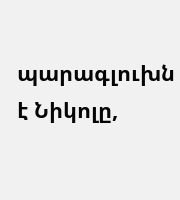պարագլուխն է Նիկոլը,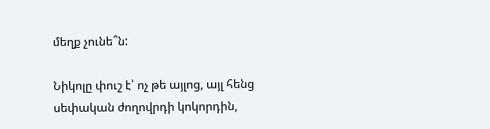մեղք չունե՞ն:

Նիկոլը փուշ է՝ ոչ թե այլոց, այլ հենց սեփական ժողովրդի կոկորդին,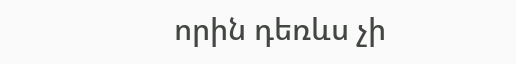որին դեռևս չի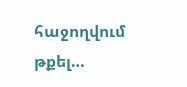հաջողվում թքել…